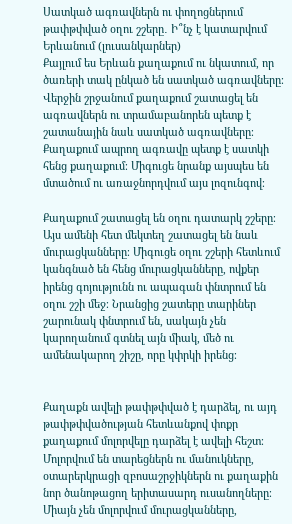Սատկած ագռավներն ու փողոցներում թափթփված օղու շշերը․ Ի՞նչ է կատարվում Երևանում (լուսանկարներ)
Քայլում ես Երևան քաղաքում ու նկատում, որ ծառերի տակ ընկած են սատկած ագռավները։ Վերջին շրջանում քաղաքում շատացել են ագռավներն ու տրամաբանորեն պետք է շատանային նաև սատկած ագռավները։ Քաղաքում ապրող ագռավը պետք է սատկի հենց քաղաքում։ Միգուցե նրանք այսպես են մտածում ու առաջնորդվում այս լոզունգով։

Քաղաքում շատացել են օղու դատարկ շշերը։ Այս ամենի հետ մեկտեղ շատացել են նաև մուրացկանները։ Միգուցե օղու շշերի հետևում կանգնած են հենց մուրացկանները, ովքեր իրենց գոյությունն ու ապագան փնտրում են օղու շշի մեջ։ Նրանցից շատերը տարիներ շարունակ փնտրում են, սակայն չեն կարողանում գտնել այն միակ, մեծ ու ամենակարող շիշը, որը կփրկի իրենց։


Քաղաքն ավելի թափթփված է դարձել, ու այդ թափթփվածության հետևանքով փոքր քաղաքում մոլորվելը դարձել է ավելի հեշտ։ Մոլորվում են տարեցներն ու մանուկները, օտարերկրացի զբոսաշրջիկներն ու քաղաքին նոր ծանոթացող երիտասարդ ուսանողները։ Միայն չեն մոլորվում մուրացկանները,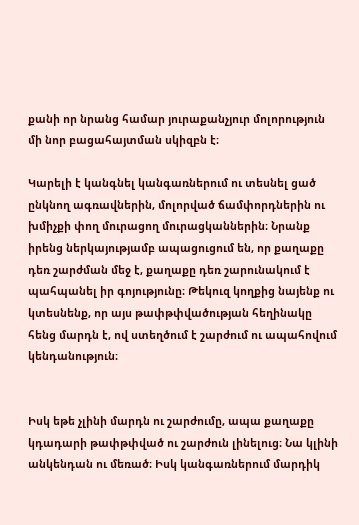քանի որ նրանց համար յուրաքանչյուր մոլորություն մի նոր բացահայտման սկիզբն է։

Կարելի է կանգնել կանգառներում ու տեսնել ցած ընկնող ագռավներին, մոլորված ճամփորդներին ու խմիչքի փող մուրացող մուրացկաններին։ Նրանք իրենց ներկայությամբ ապացուցում են, որ քաղաքը դեռ շարժման մեջ է, քաղաքը դեռ շարունակում է պահպանել իր գոյությունը։ Թեկուզ կողքից նայենք ու կտեսնենք, որ այս թափթփվածության հեղինակը հենց մարդն է, ով ստեղծում է շարժում ու ապահովում կենդանություն։


Իսկ եթե չլինի մարդն ու շարժումը, ապա քաղաքը կդադարի թափթփված ու շարժուն լինելուց։ Նա կլինի անկենդան ու մեռած։ Իսկ կանգառներում մարդիկ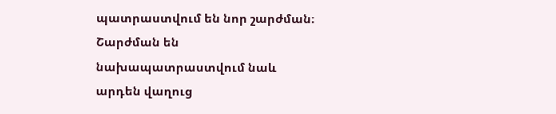պատրաստվում են նոր շարժման։ Շարժման են նախապատրաստվում նաև արդեն վաղուց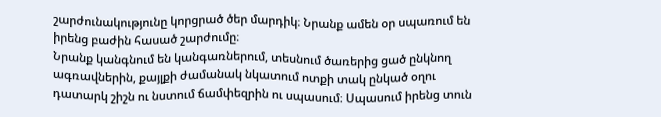շարժունակությունը կորցրած ծեր մարդիկ։ Նրանք ամեն օր սպառում են իրենց բաժին հասած շարժումը։
Նրանք կանգնում են կանգառներում, տեսնում ծառերից ցած ընկնող ագռավներին, քայլքի ժամանակ նկատում ոտքի տակ ընկած օղու դատարկ շիշն ու նստում ճամփեզրին ու սպասում։ Սպասում իրենց տուն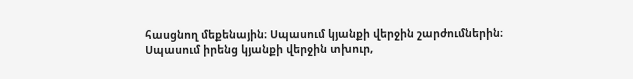հասցնող մեքենային։ Սպասում կյանքի վերջին շարժումներին։ Սպասում իրենց կյանքի վերջին տխուր,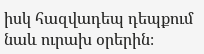իսկ հազվադեպ դեպքում նաև ուրախ օրերին։